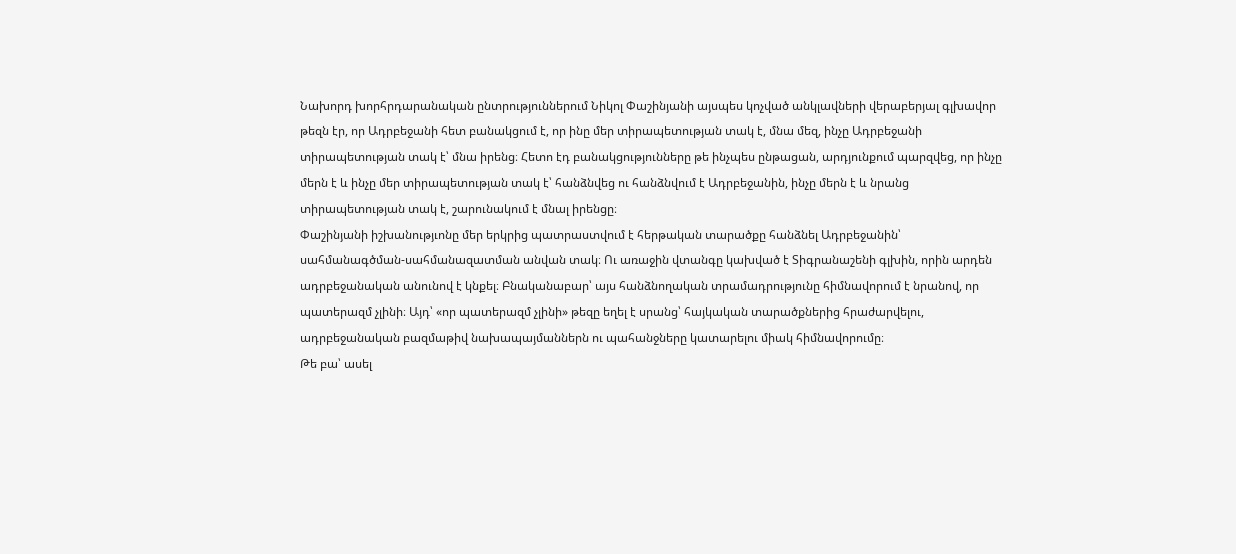Նախորդ խորհրդարանական ընտրություններում Նիկոլ Փաշինյանի այսպես կոչված անկլավների վերաբերյալ գլխավոր թեզն էր, որ Ադրբեջանի հետ բանակցում է, որ ինը մեր տիրապետության տակ է, մնա մեզ, ինչը Ադրբեջանի տիրապետության տակ է՝ մնա իրենց։ Հետո էդ բանակցությունները թե ինչպես ընթացան, արդյունքում պարզվեց, որ ինչը մերն է և ինչը մեր տիրապետության տակ է՝ հանձնվեց ու հանձնվում է Ադրբեջանին, ինչը մերն է և նրանց տիրապետության տակ է, շարունակում է մնալ իրենցը։
Փաշինյանի իշխանությւոնը մեր երկրից պատրաստվում է հերթական տարածքը հանձնել Ադրբեջանին՝ սահմանագծման-սահմանազատման անվան տակ։ Ու առաջին վտանգը կախված է Տիգրանաշենի գլխին, որին արդեն ադրբեջանական անունով է կնքել։ Բնականաբար՝ այս հանձնողական տրամադրությունը հիմնավորում է նրանով, որ պատերազմ չլինի։ Այդ՝ «որ պատերազմ չլինի» թեզը եղել է սրանց՝ հայկական տարածքներից հրաժարվելու, ադրբեջանական բազմաթիվ նախապայմաններն ու պահանջները կատարելու միակ հիմնավորումը։
Թե բա՝ ասել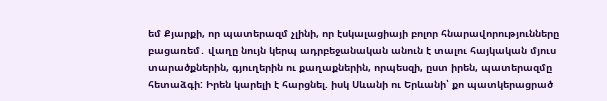եմ Քյարքի, որ պատերազմ չլինի, որ էսկալացիայի բոլոր հնարավորությունները բացառեմ․ վաղը նույն կերպ ադրբեջանական անուն է տալու հայկական մյուս տարածքներին, գյուղերին ու քաղաքներին, որպեսզի, ըստ իրեն, պատերազմը հետաձգի: Իրեն կարելի է հարցնել. իսկ Սևանի ու Երևանի՝ քո պատկերացրած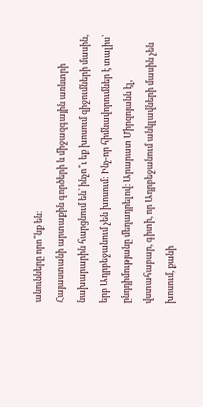անունները որո՞նք են։
Հայաստանի արտաքին գործերի և միջազգային առևտրի նախարարին հարցնում են՝ ինչո՞ւ եք խոսում զիջումների մասին, երբ Ադրբեջանում չեն խոսում: Ինչ-որ հիմնավորումներ է տալիս՝ ընդդիմությանը մեղադրելով։ Արարատ Միրզոյանն էլ, վստահաբար, գիտի, որ Ադրբեջանում անկլավների մասին չեն խոսում, քանի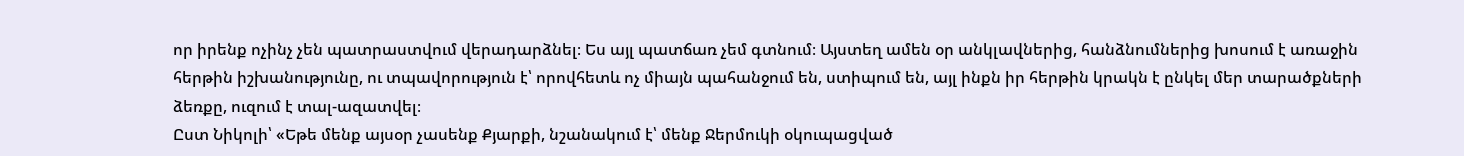որ իրենք ոչինչ չեն պատրաստվում վերադարձնել։ Ես այլ պատճառ չեմ գտնում։ Այստեղ ամեն օր անկլավներից, հանձնումներից խոսում է առաջին հերթին իշխանությունը, ու տպավորություն է՝ որովհետև ոչ միայն պահանջում են, ստիպում են, այլ ինքն իր հերթին կրակն է ընկել մեր տարածքների ձեռքը, ուզում է տալ-ազատվել։
Ըստ Նիկոլի՝ «Եթե մենք այսօր չասենք Քյարքի, նշանակում է՝ մենք Ջերմուկի օկուպացված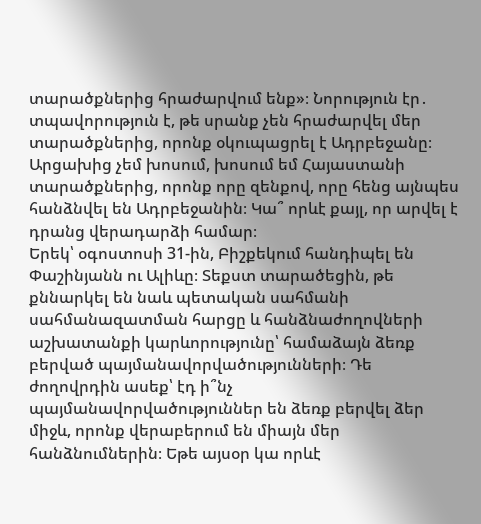տարածքներից հրաժարվում ենք»։ Նորություն էր․ տպավորություն է, թե սրանք չեն հրաժարվել մեր տարածքներից, որոնք օկուպացրել է Ադրբեջանը։ Արցախից չեմ խոսում, խոսում եմ Հայաստանի տարածքներից, որոնք որը զենքով, որը հենց այնպես հանձնվել են Ադրբեջանին։ Կա՞ որևէ քայլ, որ արվել է դրանց վերադարձի համար։
Երեկ՝ օգոստոսի 31-ին, Բիշքեկում հանդիպել են Փաշինյանն ու Ալիևը։ Տեքստ տարածեցին, թե քննարկել են նաև պետական սահմանի սահմանազատման հարցը և հանձնաժողովների աշխատանքի կարևորությունը՝ համաձայն ձեռք բերված պայմանավորվածությունների։ Դե ժողովրդին ասեք՝ էդ ի՞նչ պայմանավորվածություններ են ձեռք բերվել ձեր միջև, որոնք վերաբերում են միայն մեր հանձնումներին։ Եթե այսօր կա որևէ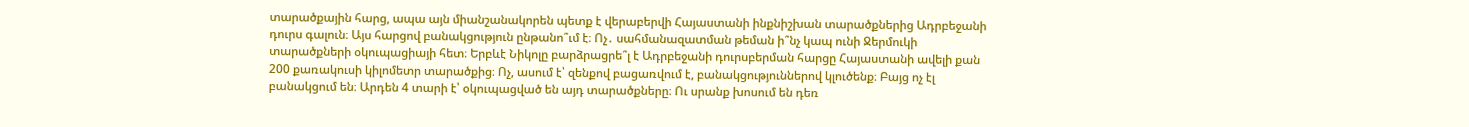տարածքային հարց, ապա այն միանշանակորեն պետք է վերաբերվի Հայաստանի ինքնիշխան տարածքներից Ադրբեջանի դուրս գալուն։ Այս հարցով բանակցություն ընթանո՞ւմ է։ Ոչ․ սահմանազատման թեման ի՞նչ կապ ունի Ջերմուկի տարածքների օկուպացիայի հետ։ Երբևէ Նիկոլը բարձրացրե՞լ է Ադրբեջանի դուրսբերման հարցը Հայաստանի ավելի քան 200 քառակուսի կիլոմետր տարածքից։ Ոչ, ասում է՝ զենքով բացառվում է, բանակցություններով կլուծենք։ Բայց ոչ էլ բանակցում են։ Արդեն 4 տարի է՝ օկուպացված են այդ տարածքները։ Ու սրանք խոսում են դեռ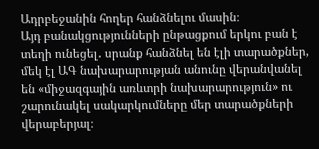Ադրբեջանին հողեր հանձնելու մասին։
Այդ բանակցությունների ընթացքում երկու բան է տեղի ունեցել․ սրանք հանձնել են էլի տարածքներ, մեկ էլ ԱԳ նախարարության անունը վերանվանել են «միջազգային առևտրի նախարարություն» ու շարունակել սակարկումները մեր տարածքների վերաբերյալ։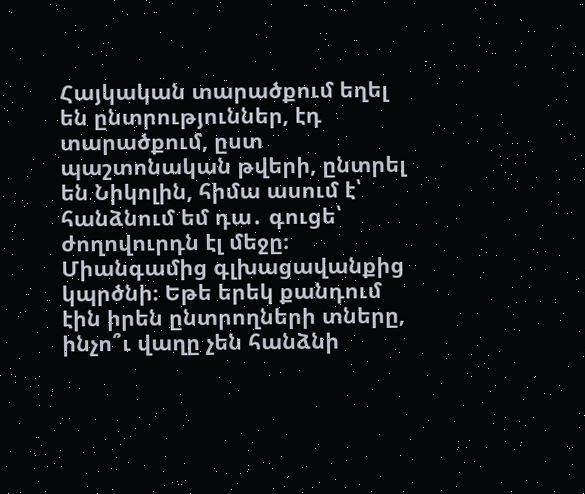Հայկական տարածքում եղել են ընտրություններ, էդ տարածքում, ըստ պաշտոնական թվերի, ընտրել են Նիկոլին, հիմա ասում է՝ հանձնում եմ դա․ գուցե՝ ժողովուրդն էլ մեջը։ Միանգամից գլխացավանքից կպրծնի։ Եթե երեկ քանդում էին իրեն ընտրողների տները, ինչո՞ւ վաղը չեն հանձնի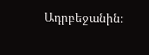Ադրբեջանին։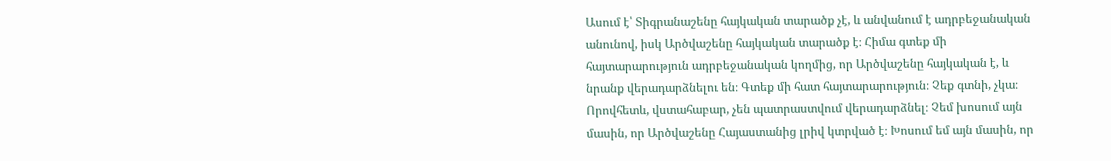Ասում է՝ Տիգրանաշենը հայկական տարածք չէ, և անվանում է ադրբեջանական անունով, իսկ Արծվաշենը հայկական տարածք է։ Հիմա գտեք մի հայտարարություն ադրբեջանական կողմից, որ Արծվաշենը հայկական է, և նրանք վերադարձնելու են։ Գտեք մի հատ հայտարարություն։ Չեք գտնի, չկա։ Որովհետև, վստահաբար, չեն պատրաստվում վերադարձնել։ Չեմ խոսում այն մասին, որ Արծվաշենը Հայաստանից լրիվ կտրված է։ Խոսում եմ այն մասին, որ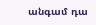անգամ դա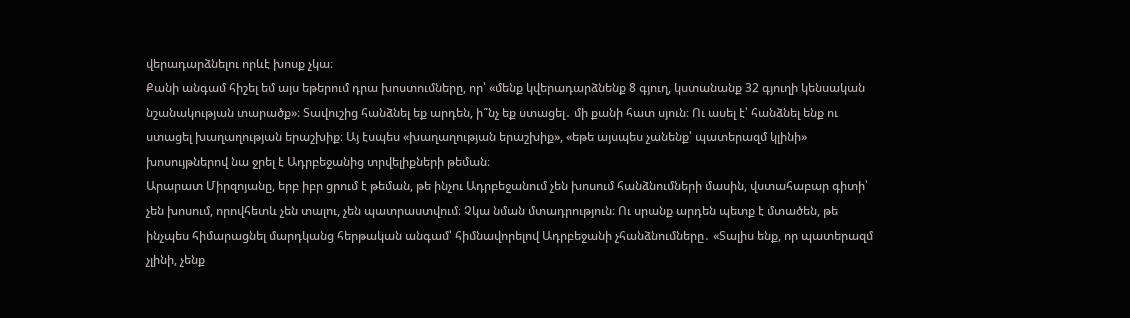վերադարձնելու որևէ խոսք չկա։
Քանի անգամ հիշել եմ այս եթերում դրա խոստումները, որ՝ «մենք կվերադարձնենք 8 գյուղ, կստանանք 32 գյուղի կենսական նշանակության տարածք»։ Տավուշից հանձնել եք արդեն, ի՞նչ եք ստացել․ մի քանի հատ սյուն։ Ու ասել է՝ հանձնել ենք ու ստացել խաղաղության երաշխիք։ Այ էսպես «խաղաղության երաշխիք», «եթե այսպես չանենք՝ պատերազմ կլինի» խոսույթներով նա ջրել է Ադրբեջանից տրվելիքների թեման։
Արարատ Միրզոյանը, երբ իբր ցրում է թեման, թե ինչու Ադրբեջանում չեն խոսում հանձնումների մասին, վստահաբար գիտի՝ չեն խոսում, որովհետև չեն տալու, չեն պատրաստվում։ Չկա նման մտադրություն։ Ու սրանք արդեն պետք է մտածեն, թե ինչպես հիմարացնել մարդկանց հերթական անգամ՝ հիմնավորելով Ադրբեջանի չհանձնումները․ «Տալիս ենք, որ պատերազմ չլինի, չենք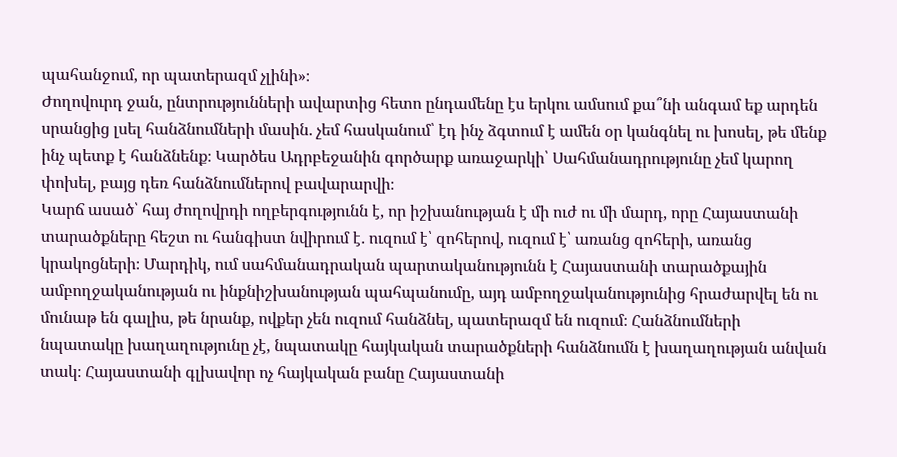պահանջում, որ պատերազմ չլինի»։
Ժողովուրդ ջան, ընտրությունների ավարտից հետո ընդամենը էս երկու ամսում քա՞նի անգամ եք արդեն սրանցից լսել հանձնումների մասին․ չեմ հասկանում՝ էդ ինչ ձգտում է ամեն օր կանգնել ու խոսել, թե մենք ինչ պետք է հանձնենք։ Կարծես Ադրբեջանին գործարք առաջարկի՝ Սահմանադրությունը չեմ կարող փոխել, բայց դեռ հանձնումներով բավարարվի։
Կարճ ասած՝ հայ ժողովրդի ողբերգությունն է, որ իշխանության է մի ուժ ու մի մարդ, որը Հայաստանի տարածքները հեշտ ու հանգիստ նվիրում է․ ուզում է՝ զոհերով, ուզում է՝ առանց զոհերի, առանց կրակոցների։ Մարդիկ, ում սահմանադրական պարտականությունն է Հայաստանի տարածքային ամբողջականության ու ինքնիշխանության պահպանումը, այդ ամբողջականությունից հրաժարվել են ու մունաթ են գալիս, թե նրանք, ովքեր չեն ուզում հանձնել, պատերազմ են ուզում։ Հանձնումների նպատակը խաղաղությունը չէ, նպատակը հայկական տարածքների հանձնումն է խաղաղության անվան տակ։ Հայաստանի գլխավոր ոչ հայկական բանը Հայաստանի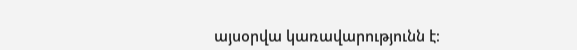այսօրվա կառավարությունն է։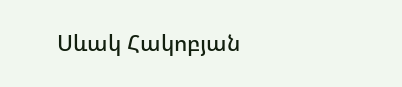Սևակ Հակոբյան